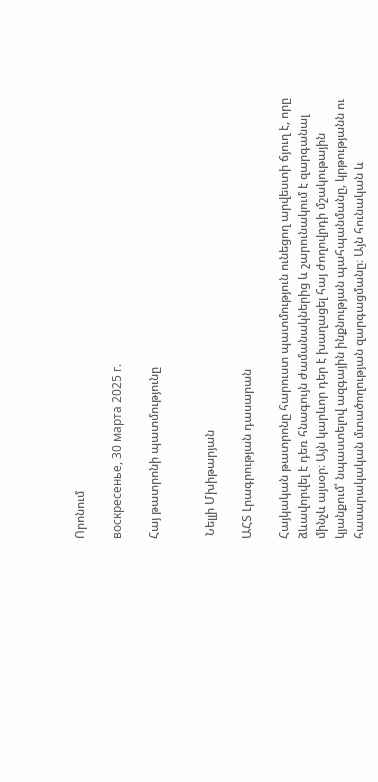Որոնում

воскресенье, 30 марта 2025 г.

Հայ թատրոնի պատմությունը


 Նելլի Մխիթարյան

ԱՀՏ Լրագրության դասարան

Հայկական թատրոնը հարուստ պատմություն ունեցող արվեստի ճյուղ է, որը ձևավորվել է դեռ հնագույն ժամանակներից և շարունակում է զարգանալ մինչև այսօր։ Այն կարևոր դեր է խաղացել հայ ժողովրդի մշակութային կյանքում՝ նպաստելով ազգային ինքնության պահպանմանը, կրթությանն ու հասարակական մտածողության զարգացմանը։ Այն հունական և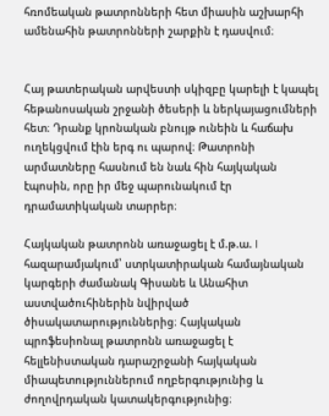հռոմեական թատրոնների հետ միասին աշխարհի ամենահին թատրոնների շարքին է դասվում։


Հայ թատերական արվեստի սկիզբը կարելի է կապել հեթանոսական շրջանի ծեսերի և ներկայացումների հետ։ Դրանք կրոնական բնույթ ունեին և հաճախ ուղեկցվում էին երգ ու պարով։ Թատրոնի արմատները հասնում են նաև հին հայկական էպոսին, որը իր մեջ պարունակում էր դրամատիկական տարրեր։

Հայկական թատրոնն առաջացել է մ.թ.ա. I հազարամյակում՝ ստրկատիրական համայնական կարգերի ժամանակ Գիսանե և Անահիտ աստվածուհիներին նվիրված ծիսակատարություններից։ Հայկական պրոֆեսիոնալ թատրոնն առաջացել է հելլենիստական դարաշրջանի հայկական միապետություններում ողբերգությունից և ժողովրդական կատակերգությունից։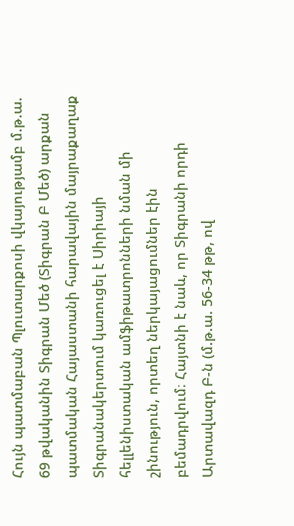Հույն պատմաբան Պլուտարքոսի վկայությամբ մ.թ.ա. 69 թվականին Տիգրան Մեծ (Տիգրան Բ Մեծ) արքան պատմական Հայաստանի հարավային մայրաքաղաք Տիգրանակերտում կառուցել է Սիրիայի հելլենիստական ամֆիթատրոնների նման մի շինություն, որտեղ ներկայացումներ էին բեմադրվում։ Հայտնի է նաև, որ Տիգրանի որդի Արտավազդ Բ-ն (մ.թ.ա. 56-34 թթ, ով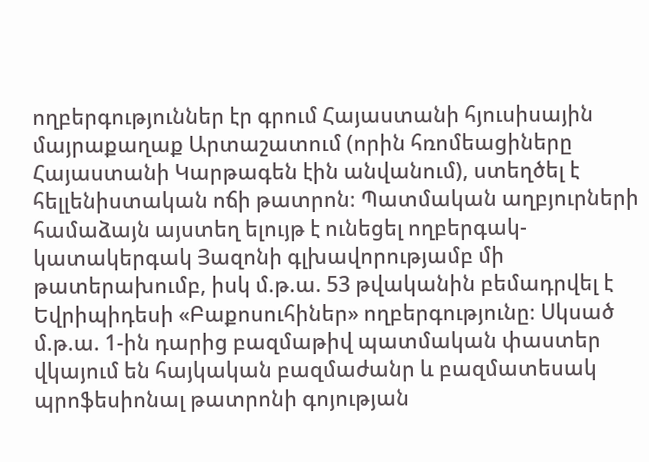ողբերգություններ էր գրում Հայաստանի հյուսիսային մայրաքաղաք Արտաշատում (որին հռոմեացիները Հայաստանի Կարթագեն էին անվանում), ստեղծել է հելլենիստական ոճի թատրոն։ Պատմական աղբյուրների համաձայն այստեղ ելույթ է ունեցել ողբերգակ-կատակերգակ Յազոնի գլխավորությամբ մի թատերախումբ, իսկ մ.թ.ա. 53 թվականին բեմադրվել է Եվրիպիդեսի «Բաքոսուհիներ» ողբերգությունը։ Սկսած մ.թ.ա. 1-ին դարից բազմաթիվ պատմական փաստեր վկայում են հայկական բազմաժանր և բազմատեսակ պրոֆեսիոնալ թատրոնի գոյության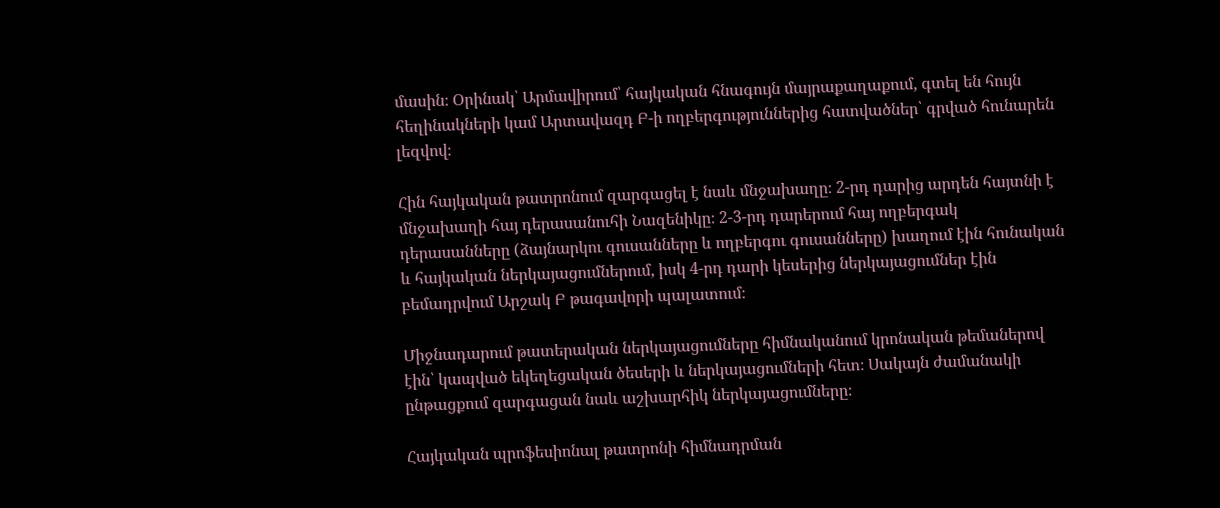մասին։ Օրինակ՝ Արմավիրում՝ հայկական հնագույն մայրաքաղաքում, գտել են հույն հեղինակների կամ Արտավազդ Բ-ի ողբերգություններից հատվածներ՝ գրված հունարեն լեզվով։

Հին հայկական թատրոնում զարգացել է նաև մնջախաղը։ 2-րդ դարից արդեն հայտնի է մնջախաղի հայ դերասանուհի Նազենիկը։ 2-3-րդ դարերում հայ ողբերգակ դերասանները (ձայնարկու գուսանները և ողբերգու գուսանները) խաղում էին հունական և հայկական ներկայացումներում, իսկ 4-րդ դարի կեսերից ներկայացումներ էին բեմադրվում Արշակ Բ թագավորի պալատում։

Միջնադարում թատերական ներկայացումները հիմնականում կրոնական թեմաներով էին՝ կապված եկեղեցական ծեսերի և ներկայացումների հետ։ Սակայն ժամանակի ընթացքում զարգացան նաև աշխարհիկ ներկայացումները։

Հայկական պրոֆեսիոնալ թատրոնի հիմնադրման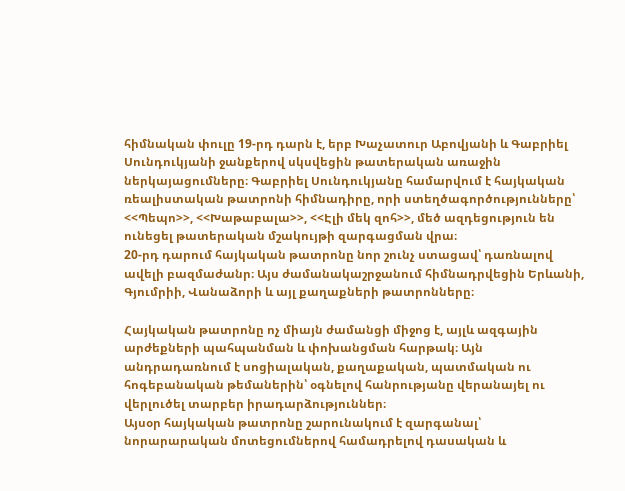հիմնական փուլը 19-րդ դարն է, երբ Խաչատուր Աբովյանի և Գաբրիել Սունդուկյանի ջանքերով սկսվեցին թատերական առաջին ներկայացումները։ Գաբրիել Սունդուկյանը համարվում է հայկական ռեալիստական թատրոնի հիմնադիրը, որի ստեղծագործությունները՝  <<Պեպո>>, <<Խաթաբալա>>, <<Էլի մեկ զոհ>>, մեծ ազդեցություն են ունեցել թատերական մշակույթի զարգացման վրա։
20-րդ դարում հայկական թատրոնը նոր շունչ ստացավ՝ դառնալով ավելի բազմաժանր։ Այս ժամանակաշրջանում հիմնադրվեցին Երևանի, Գյումրիի, Վանաձորի և այլ քաղաքների թատրոնները։

Հայկական թատրոնը ոչ միայն ժամանցի միջոց է, այլև ազգային արժեքների պահպանման և փոխանցման հարթակ։ Այն անդրադառնում է սոցիալական, քաղաքական, պատմական ու հոգեբանական թեմաներին՝ օգնելով հանրությանը վերանայել ու վերլուծել տարբեր իրադարձություններ։
Այսօր հայկական թատրոնը շարունակում է զարգանալ՝ նորարարական մոտեցումներով համադրելով դասական և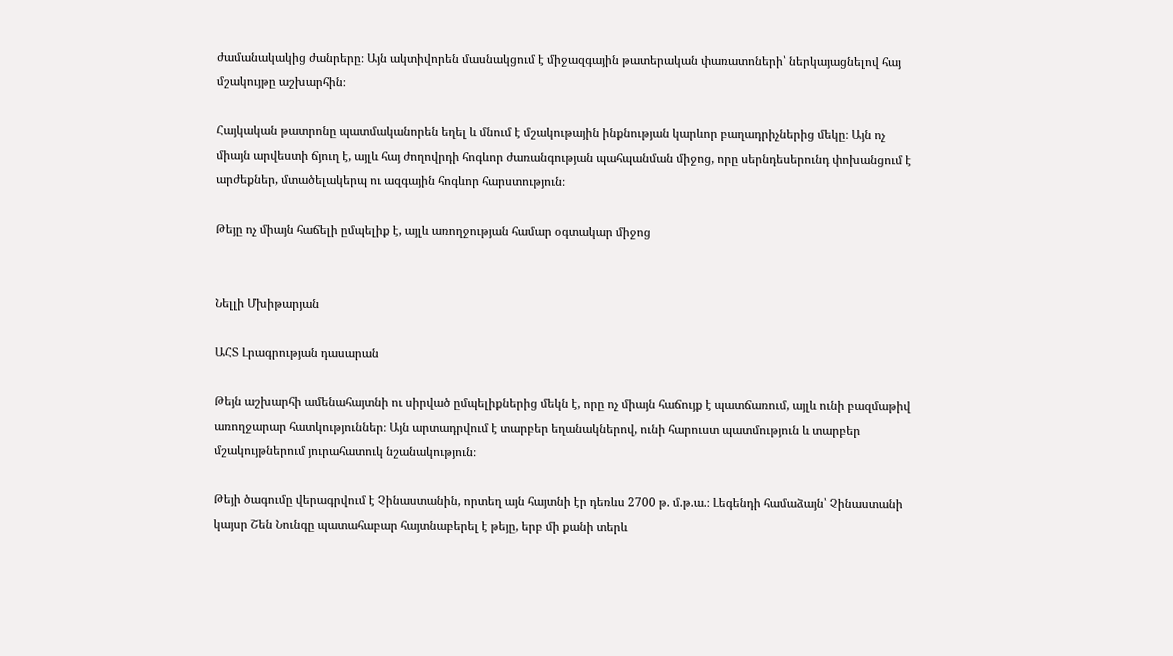ժամանակակից ժանրերը։ Այն ակտիվորեն մասնակցում է միջազգային թատերական փառատոների՝ ներկայացնելով հայ մշակույթը աշխարհին։

Հայկական թատրոնը պատմականորեն եղել և մնում է մշակութային ինքնության կարևոր բաղադրիչներից մեկը։ Այն ոչ միայն արվեստի ճյուղ է, այլև հայ ժողովրդի հոգևոր ժառանգության պահպանման միջոց, որը սերնդեսերունդ փոխանցում է արժեքներ, մտածելակերպ ու ազգային հոգևոր հարստություն։

Թեյը ոչ միայն հաճելի ըմպելիք է, այլև առողջության համար օգտակար միջոց


Նելլի Մխիթարյան

ԱՀՏ Լրագրության դասարան

Թեյն աշխարհի ամենահայտնի ու սիրված ըմպելիքներից մեկն է, որը ոչ միայն հաճույք է պատճառում, այլև ունի բազմաթիվ առողջարար հատկություններ։ Այն արտադրվում է տարբեր եղանակներով, ունի հարուստ պատմություն և տարբեր մշակույթներում յուրահատուկ նշանակություն։

Թեյի ծագումը վերագրվում է Չինաստանին, որտեղ այն հայտնի էր դեռևս 2700 թ. մ.թ.ա.։ Լեգենդի համաձայն՝ Չինաստանի կայսր Շեն Նունգը պատահաբար հայտնաբերել է թեյը, երբ մի քանի տերև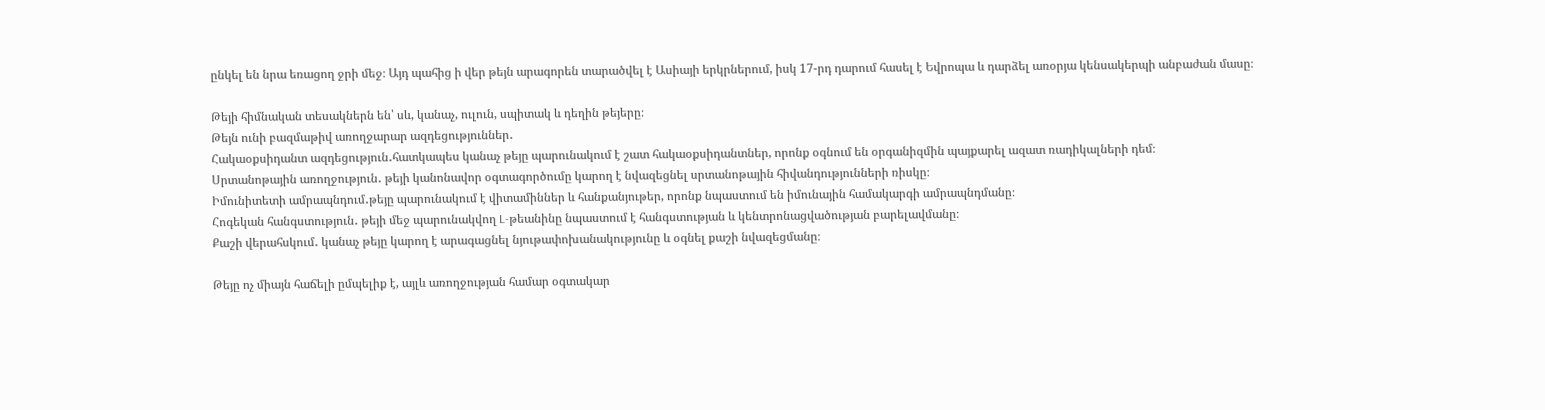ընկել են նրա եռացող ջրի մեջ։ Այդ պահից ի վեր թեյն արագորեն տարածվել է Ասիայի երկրներում, իսկ 17-րդ դարում հասել է Եվրոպա և դարձել առօրյա կենսակերպի անբաժան մասը։

Թեյի հիմնական տեսակներն են՝ սև, կանաչ, ուլուն, սպիտակ և դեղին թեյերը։
Թեյն ունի բազմաթիվ առողջարար ազդեցություններ․
Հակաօքսիդանտ ազդեցություն․հատկապես կանաչ թեյը պարունակում է շատ հակաօքսիդանտներ, որոնք օգնում են օրգանիզմին պայքարել ազատ ռադիկալների դեմ։
Սրտանոթային առողջություն․ թեյի կանոնավոր օգտագործումը կարող է նվազեցնել սրտանոթային հիվանդությունների ռիսկը։
Իմունիտետի ամրապնդում․թեյը պարունակում է վիտամիններ և հանքանյութեր, որոնք նպաստում են իմունային համակարգի ամրապնդմանը։
Հոգեկան հանգստություն․ թեյի մեջ պարունակվող L-թեանինը նպաստում է հանգստության և կենտրոնացվածության բարելավմանը։
Քաշի վերահսկում․ կանաչ թեյը կարող է արագացնել նյութափոխանակությունը և օգնել քաշի նվազեցմանը։

Թեյը ոչ միայն հաճելի ըմպելիք է, այլև առողջության համար օգտակար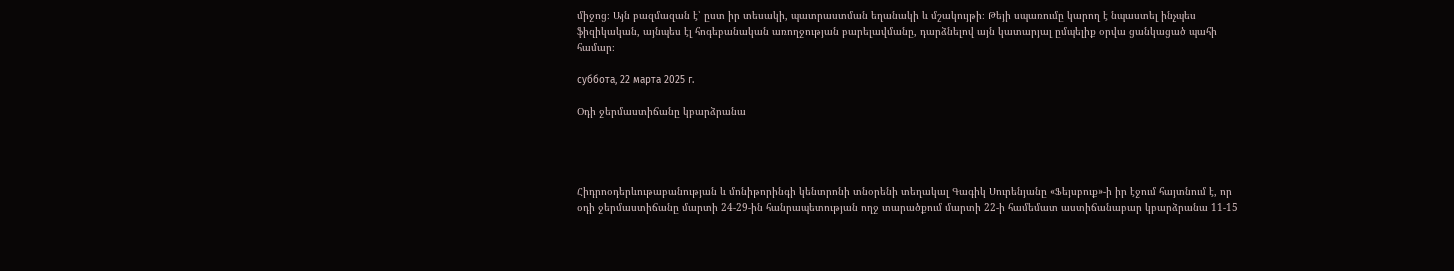միջոց։ Այն բազմազան է՝ ըստ իր տեսակի, պատրաստման եղանակի և մշակույթի։ Թեյի սպառումը կարող է նպաստել ինչպես ֆիզիկական, այնպես էլ հոգեբանական առողջության բարելավմանը, դարձնելով այն կատարյալ ըմպելիք օրվա ցանկացած պահի համար։

суббота, 22 марта 2025 г.

Օդի ջերմաստիճանը կբարձրանա




Հիդրոօդերևութաբանության և մոնիթորինգի կենտրոնի տնօրենի տեղակալ Գագիկ Սուրենյանը «Ֆեյսբուք»-ի իր էջում հայտնում է, որ օդի ջերմաստիճանը մարտի 24-29-ին հանրապետության ողջ տարածքում մարտի 22-ի համեմատ աստիճանաբար կբարձրանա 11-15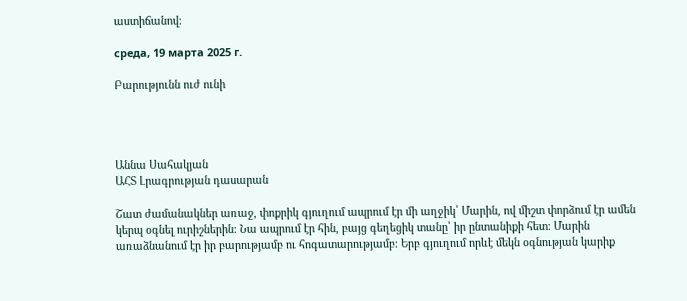աստիճանով։

среда, 19 марта 2025 г.

Բարությունն ուժ ունի




Աննա Սահակյան
ԱՀՏ Լրագրության դասարան

Շատ ժամանակներ առաջ, փոքրիկ գյուղում ապրում էր մի աղջիկ՝ Մարին, ով միշտ փորձում էր ամեն կերպ օգնել ուրիշներին։ Նա ապրում էր հին, բայց գեղեցիկ տանը՝ իր ընտանիքի հետ։ Մարին առաձնանում էր իր բարությամբ ու հոգատարությամբ։ Երբ գյուղում որևէ մեկն օգնության կարիք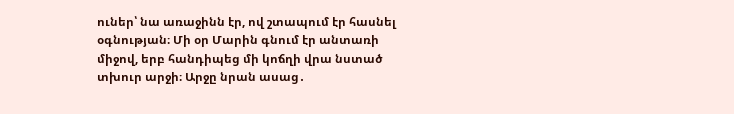ուներ՝ նա առաջինն էր, ով շտապում էր հասնել օգնության։ Մի օր Մարին գնում էր անտառի միջով, երբ հանդիպեց մի կոճղի վրա նստած տխուր արջի։ Արջը նրան ասաց․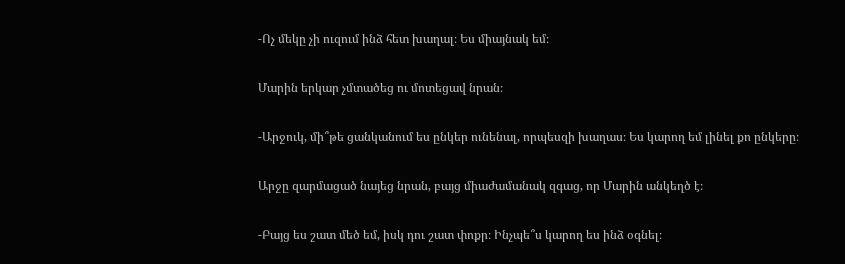-Ոչ մեկը չի ուզում ինձ հետ խաղալ։ Ես միայնակ եմ։

Մարին երկար չմտածեց ու մոտեցավ նրան։

-Արջուկ, մի՞թե ցանկանում ես ընկեր ունենալ, որպեսզի խաղաս։ Ես կարող եմ լինել քո ընկերը։

Արջը զարմացած նայեց նրան, բայց միաժամանակ զգաց, որ Մարին անկեղծ է։

-Բայց ես շատ մեծ եմ, իսկ դու շատ փոքր։ Ինչպե՞ս կարող ես ինձ օգնել։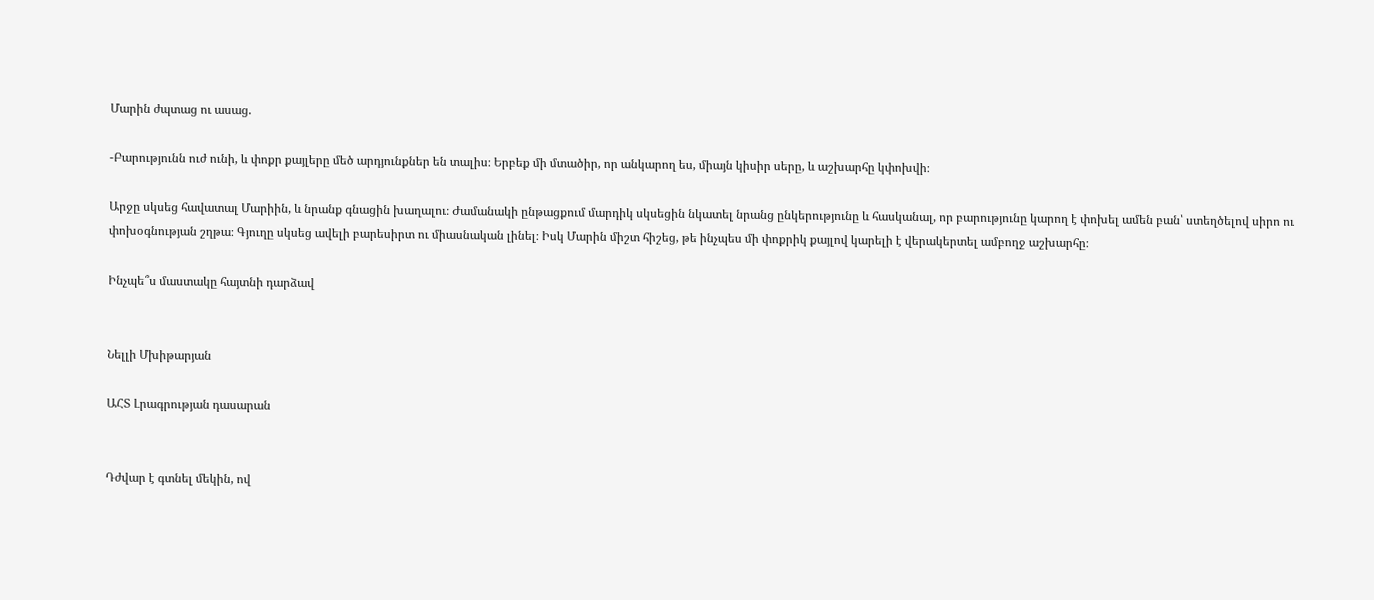Մարին ժպտաց ու ասաց.

-Բարությունն ուժ ունի, և փոքր քայլերը մեծ արդյունքներ են տալիս։ Երբեք մի մտածիր, որ անկարող ես, միայն կիսիր սերը, և աշխարհը կփոխվի։

Արջը սկսեց հավատալ Մարիին, և նրանք գնացին խաղալու։ Ժամանակի ընթացքում մարդիկ սկսեցին նկատել նրանց ընկերությունը և հասկանալ, որ բարությունը կարող է փոխել ամեն բան՝ ստեղծելով սիրո ու փոխօգնության շղթա։ Գյուղը սկսեց ավելի բարեսիրտ ու միասնական լինել։ Իսկ Մարին միշտ հիշեց, թե ինչպես մի փոքրիկ քայլով կարելի է վերակերտել ամբողջ աշխարհը։

Ինչպե՞ս մաստակը հայտնի դարձավ


Նելլի Մխիթարյան

ԱՀՏ Լրագրության դասարան


Դժվար է գտնել մեկին, ով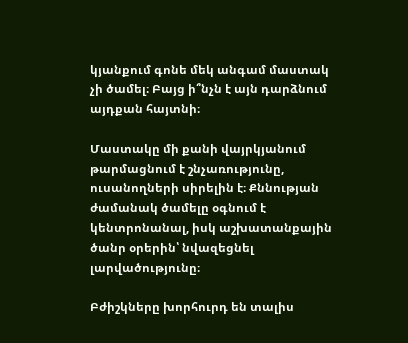կյանքում գոնե մեկ անգամ մաստակ չի ծամել։ Բայց ի՞նչն է այն դարձնում այդքան հայտնի։

Մաստակը մի քանի վայրկյանում թարմացնում է շնչառությունը, ուսանողների սիրելին է։ Քննության ժամանակ ծամելը օգնում է կենտրոնանալ, իսկ աշխատանքային ծանր օրերին՝ նվազեցնել լարվածությունը։

Բժիշկները խորհուրդ են տալիս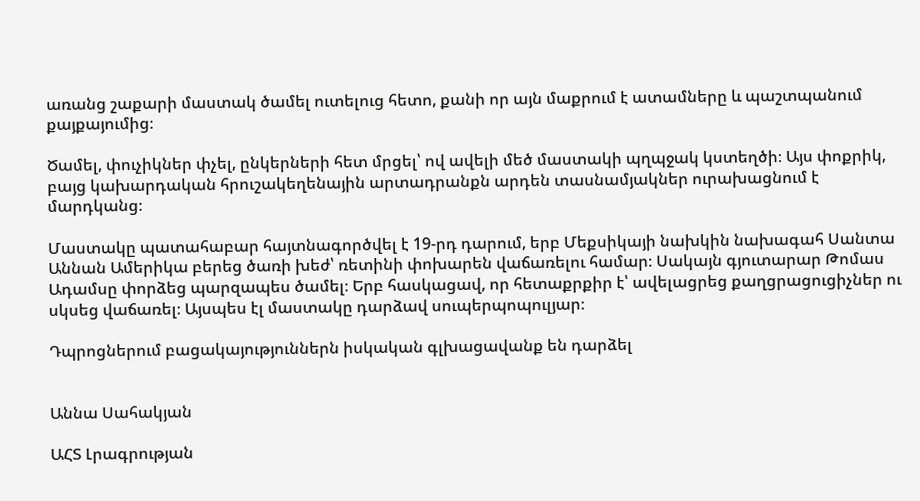առանց շաքարի մաստակ ծամել ուտելուց հետո, քանի որ այն մաքրում է ատամները և պաշտպանում քայքայումից։

Ծամել, փուչիկներ փչել, ընկերների հետ մրցել՝ ով ավելի մեծ մաստակի պղպջակ կստեղծի։ Այս փոքրիկ, բայց կախարդական հրուշակեղենային արտադրանքն արդեն տասնամյակներ ուրախացնում է մարդկանց։

Մաստակը պատահաբար հայտնագործվել է 19-րդ դարում, երբ Մեքսիկայի նախկին նախագահ Սանտա Աննան Ամերիկա բերեց ծառի խեժ՝ ռետինի փոխարեն վաճառելու համար։ Սակայն գյուտարար Թոմաս Ադամսը փորձեց պարզապես ծամել։ Երբ հասկացավ, որ հետաքրքիր է՝ ավելացրեց քաղցրացուցիչներ ու սկսեց վաճառել։ Այսպես էլ մաստակը դարձավ սուպերպոպուլյար։

Դպրոցներում բացակայություններն իսկական գլխացավանք են դարձել


Աննա Սահակյան

ԱՀՏ Լրագրության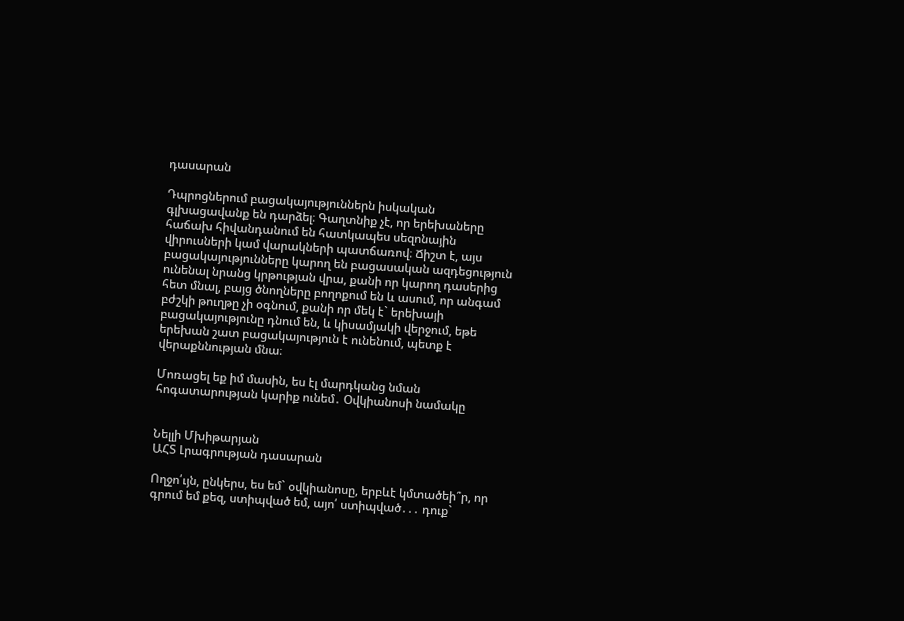դասարան

Դպրոցներում բացակայություններն իսկական գլխացավանք են դարձել։ Գաղտնիք չէ, որ երեխաները հաճախ հիվանդանում են հատկապես սեզոնային վիրուսների կամ վարակների պատճառով։ Ճիշտ է, այս բացակայությունները կարող են բացասական ազդեցություն ունենալ նրանց կրթության վրա, քանի որ կարող դասերից հետ մնալ, բայց ծնողները բողոքում են և ասում, որ անգամ բժշկի թուղթը չի օգնում, քանի որ մեկ է` երեխայի բացակայությունը դնում են, և կիսամյակի վերջում, եթե երեխան շատ բացակայություն է ունենում, պետք է վերաքննության մնա։

Մոռացել եք իմ մասին, ես էլ մարդկանց նման հոգատարության կարիք ունեմ․ Օվկիանոսի նամակը


Նելլի Մխիթարյան
ԱՀՏ Լրագրության դասարան

Ողջո՛ւյն, ընկերս, ես եմ` օվկիանոսը, երբևէ կմտածեի՞ր, որ գրում եմ քեզ, ստիպված եմ, այո՛ ստիպված․․․ դուք`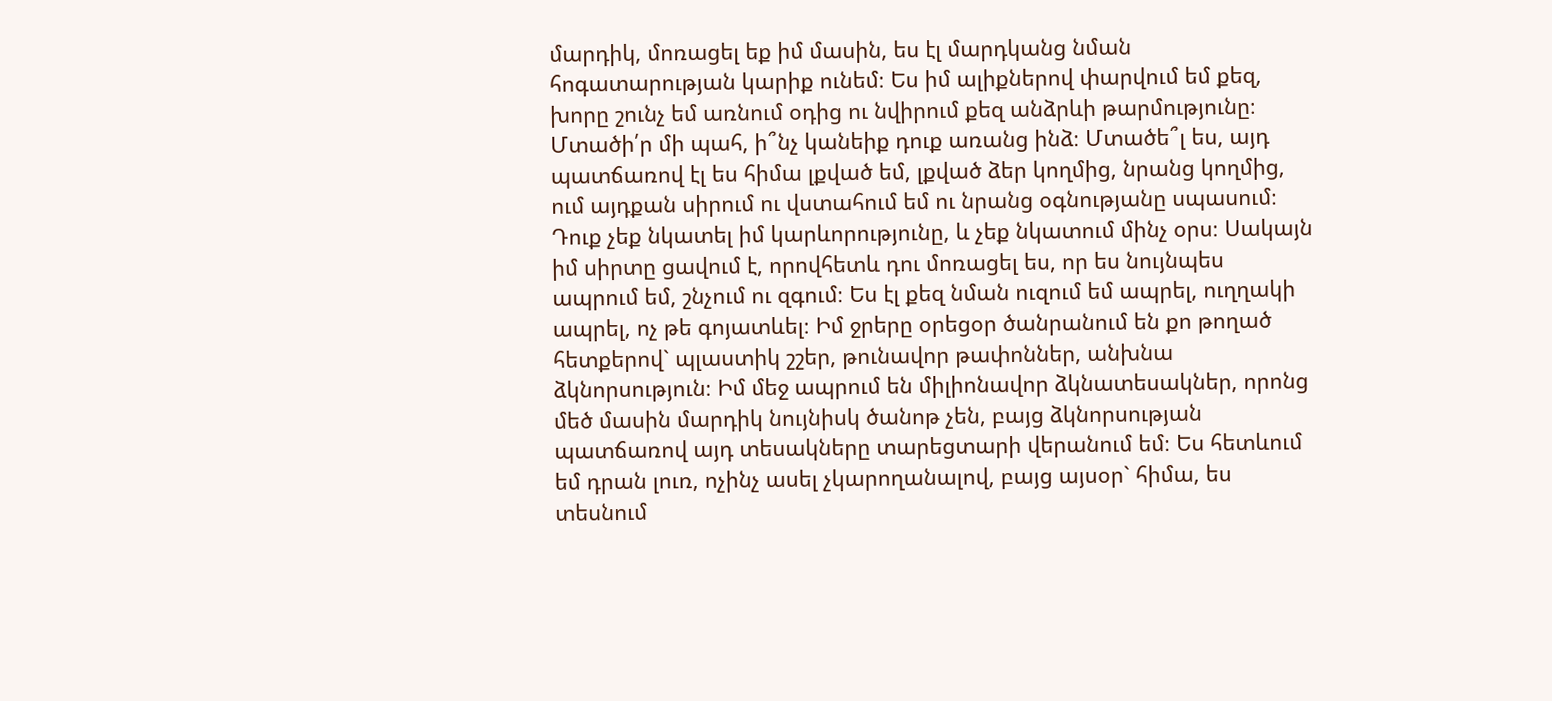մարդիկ, մոռացել եք իմ մասին, ես էլ մարդկանց նման հոգատարության կարիք ունեմ։ Ես իմ ալիքներով փարվում եմ քեզ, խորը շունչ եմ առնում օդից ու նվիրում քեզ անձրևի թարմությունը։ Մտածի՛ր մի պահ, ի՞նչ կանեիք դուք առանց ինձ։ Մտածե՞լ ես, այդ պատճառով էլ ես հիմա լքված եմ, լքված ձեր կողմից, նրանց կողմից, ում այդքան սիրում ու վստահում եմ ու նրանց օգնությանը սպասում։ Դուք չեք նկատել իմ կարևորությունը, և չեք նկատում մինչ օրս։ Սակայն իմ սիրտը ցավում է, որովհետև դու մոռացել ես, որ ես նույնպես ապրում եմ, շնչում ու զգում։ Ես էլ քեզ նման ուզում եմ ապրել, ուղղակի ապրել, ոչ թե գոյատևել։ Իմ ջրերը օրեցօր ծանրանում են քո թողած հետքերով` պլաստիկ շշեր, թունավոր թափոններ, անխնա ձկնորսություն։ Իմ մեջ ապրում են միլիոնավոր ձկնատեսակներ, որոնց մեծ մասին մարդիկ նույնիսկ ծանոթ չեն, բայց ձկնորսության պատճառով այդ տեսակները տարեցտարի վերանում եմ։ Ես հետևում եմ դրան լուռ, ոչինչ ասել չկարողանալով, բայց այսօր` հիմա, ես տեսնում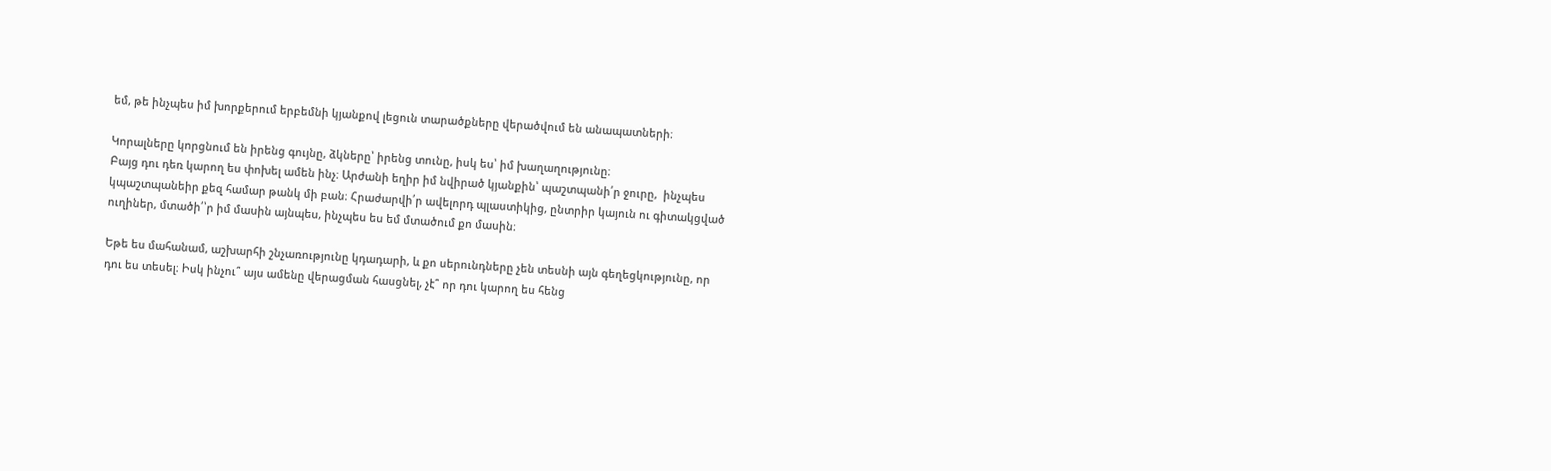եմ, թե ինչպես իմ խորքերում երբեմնի կյանքով լեցուն տարածքները վերածվում են անապատների։

Կորալները կորցնում են իրենց գույնը, ձկները՝ իրենց տունը, իսկ ես՝ իմ խաղաղությունը։
Բայց դու դեռ կարող ես փոխել ամեն ինչ։ Արժանի եղիր իմ նվիրած կյանքին՝ պաշտպանի՛ր ջուրը,  ինչպես կպաշտպանեիր քեզ համար թանկ մի բան։ Հրաժարվի՛ր ավելորդ պլաստիկից, ընտրիր կայուն ու գիտակցված ուղիներ, մտածի՛՝ր իմ մասին այնպես, ինչպես ես եմ մտածում քո մասին։

Եթե ես մահանամ, աշխարհի շնչառությունը կդադարի, և քո սերունդները չեն տեսնի այն գեղեցկությունը, որ դու ես տեսել։ Իսկ ինչու՞ այս ամենը վերացման հասցնել, չէ՞ որ դու կարող ես հենց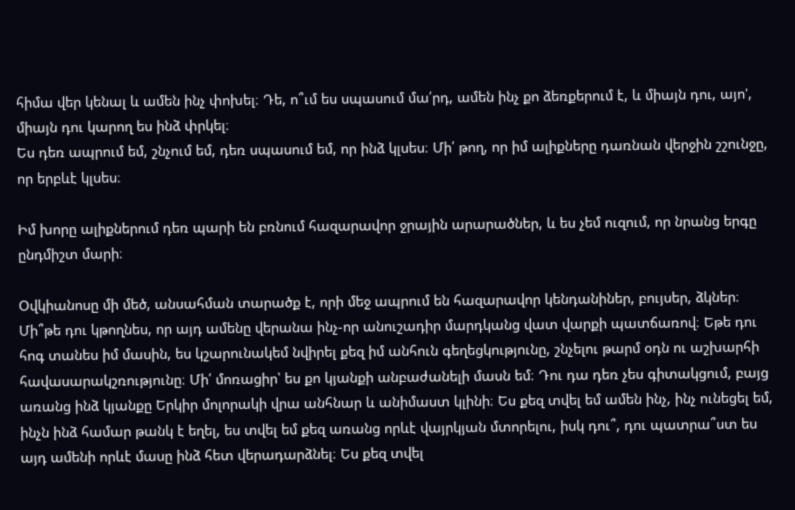հիմա վեր կենալ և ամեն ինչ փոխել։ Դե, ո՞ւմ ես սպասում մա՛րդ, ամեն ինչ քո ձեռքերում է, և միայն դու, այո', միայն դու կարող ես ինձ փրկել։
Ես դեռ ապրում եմ, շնչում եմ, դեռ սպասում եմ, որ ինձ կլսես։ Մի՛ թող, որ իմ ալիքները դառնան վերջին շշունջը, որ երբևէ կլսես։

Իմ խորը ալիքներում դեռ պարի են բռնում հազարավոր ջրային արարածներ, և ես չեմ ուզում, որ նրանց երգը ընդմիշտ մարի։

Օվկիանոսը մի մեծ, անսահման տարածք է, որի մեջ ապրում են հազարավոր կենդանիներ, բույսեր, ձկներ։ Մի՞թե դու կթողնես, որ այդ ամենը վերանա ինչ-որ անուշադիր մարդկանց վատ վարքի պատճառով։ Եթե դու հոգ տանես իմ մասին, ես կշարունակեմ նվիրել քեզ իմ անհուն գեղեցկությունը, շնչելու թարմ օդն ու աշխարհի հավասարակշռությունը։ Մի՛ մոռացիր՝ ես քո կյանքի անբաժանելի մասն եմ։ Դու դա դեռ չես գիտակցում, բայց առանց ինձ կյանքը Երկիր մոլորակի վրա անհնար և անիմաստ կլինի։ Ես քեզ տվել եմ ամեն ինչ, ինչ ունեցել եմ, ինչն ինձ համար թանկ է եղել, ես տվել եմ քեզ առանց որևէ վայրկյան մտորելու, իսկ դու՞, դու պատրա՞ստ ես այդ ամենի որևէ մասը ինձ հետ վերադարձնել։ Ես քեզ տվել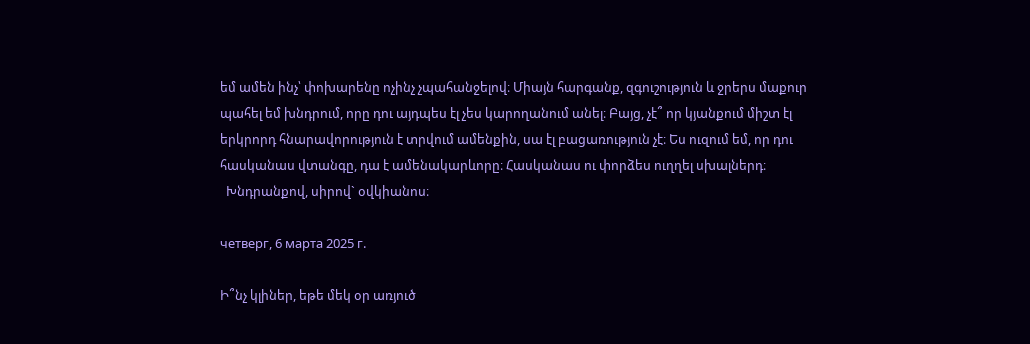եմ ամեն ինչ՝ փոխարենը ոչինչ չպահանջելով։ Միայն հարգանք, զգուշություն և ջրերս մաքուր պահել եմ խնդրում, որը դու այդպես էլ չես կարողանում անել։ Բայց, չէ՞ որ կյանքում միշտ էլ երկրորդ հնարավորություն է տրվում ամենքին, սա էլ բացառություն չէ։ Ես ուզում եմ, որ դու հասկանաս վտանգը, դա է ամենակարևորը։ Հասկանաս ու փորձես ուղղել սխալներդ։
  Խնդրանքով, սիրով` օվկիանոս։

четверг, 6 марта 2025 г.

Ի՞նչ կլիներ, եթե մեկ օր առյուծ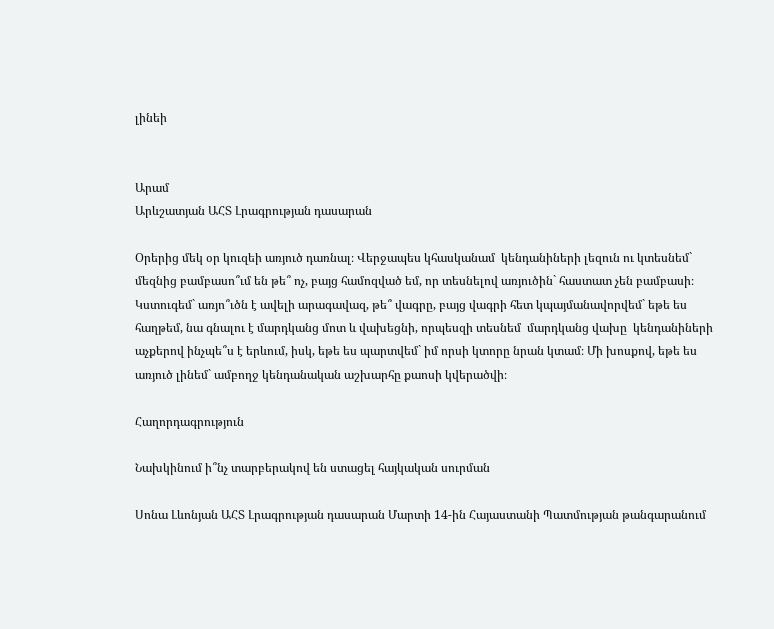լինեի


Արամ
Արևշատյան ԱՀՏ Լրագրության դասարան

Օրերից մեկ օր կուզեի առյուծ դառնալ։ Վերջապես կհասկանամ  կենդանիների լեզուն ու կտեսնեմ` մեզնից բամբասո՞ւմ են թե՞ ոչ, բայց համոզված եմ, որ տեսնելով առյուծին` հաստատ չեն բամբասի։ Կստուգեմ` առյո՞ւծն է ավելի արագավազ, թե՞ վագրը, բայց վագրի հետ կպայմանավորվեմ` եթե ես հաղթեմ, նա գնալու է մարդկանց մոտ և վախեցնի, որպեսզի տեսնեմ  մարդկանց վախը  կենդանիների աչքերով ինչպե՞ս է երևում, իսկ, եթե ես պարտվեմ` իմ որսի կտորը նրան կտամ։ Մի խոսքով, եթե ես առյուծ լինեմ` ամբողջ կենդանական աշխարհը քաոսի կվերածվի։

Հաղորդագրություն

Նախկինում ի՞նչ տարբերակով են ստացել հայկական սուրման

Սոնա Լևոնյան ԱՀՏ Լրագրության դասարան Մարտի 14-ին Հայաստանի Պատմության թանգարանում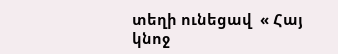տեղի ունեցավ  « Հայ կնոջ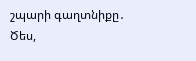շպարի գաղտնիքը․ Ծես,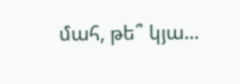մահ, թե՞ կյա...